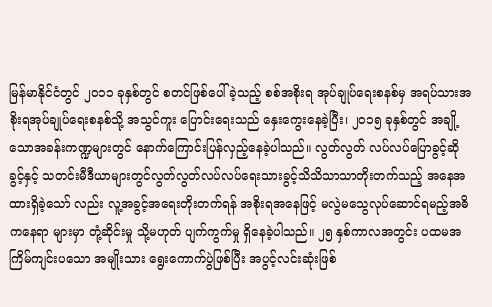မြန်မာနိုင်ငံတွင် ၂၀၁၁ ခုနှစ်တွင် စတင်ဖြစ်ပေါ်ခဲ့သည့် စစ်အစိုးရ အုပ်ချုပ်ရေးစနစ်မှ အရပ်သားအစိုးရအုပ်ချုပ်ရေးစနစ်သို့ အသွင်ကူး ပြောင်းရေးသည် နှေးကွေးနေခဲ့ပြီး၊ ၂၀၁၅ ခုနှစ်တွင် အချို့သောအခန်းကဏ္ဍများတွင် နောက်ကြောင်းပြန်လှည့်နေခဲ့ပါသည်။ လွတ်လွတ် လပ်လပ်ပြောခွင့်ဆိုခွင့်နှင့် သတင်းမီဒီယာများတွင်လွတ်လွတ်လပ်လပ်ရေးသားခွင့်သိသိသာသာတိုးတက်သည့် အနေအထားရှိခဲ့သော် လည်း လူ့အခွင့်အရေးတိုးတက်ရန် အစိုးရအနေဖြင့် မလွဲမသွေလုပ်ဆောင်ရမည့်အဓိကနေရာ များမှာ တုံ့ဆိုင်းမှု သို့မဟုတ် ပျက်ကွက်မှု ရှိနေခဲ့ပါသည်။ ၂၅ နှစ်ကာလအတွင်း ပထမအကြိမ်ကျင်းပသော အမျိုးသား ရွေးကောက်ပွဲဖြစ်ပြီး အပွင့်လင်းဆုံးဖြစ်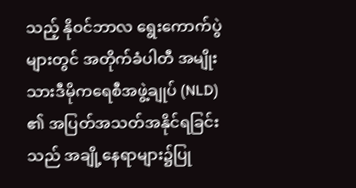သည့် နိုဝင်ဘာလ ရွေးကောက်ပွဲများတွင် အတိုက်ခံပါတီ အမျိုးသားဒီမိုကရေစီအဖွဲ့ချုပ် (NLD) ၏ အပြတ်အသတ်အနိုင်ရခြင်းသည် အချို့နေရာများ၌ပြု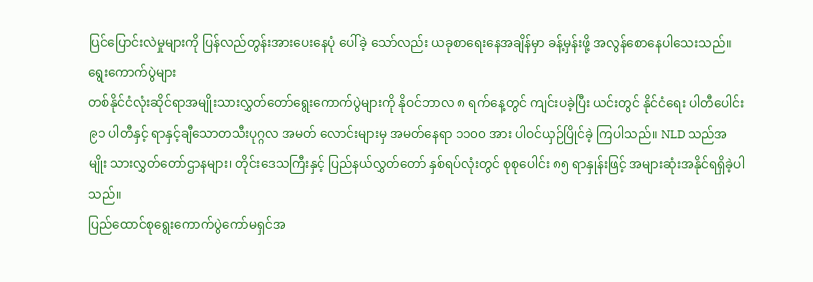ပြင်ပြောင်းလဲမှုများကို ပြန်လည်တွန်းအားပေးနေပုံ ပေါ်ခဲ့ သော်လည်း ယခုစာရေးနေအချိန်မှာ ခန့်မှန်းဖို့ အလွန်စောနေပါသေးသည်။
ရွေးကောက်ပွဲများ
တစ်နိုင်ငံလုံးဆိုင်ရာအမျိုးသားလွှတ်တော်ရွေးကောက်ပွဲများကို နိုဝင်ဘာလ ၈ ရက်နေ့တွင် ကျင်းပခဲ့ပြီး ယင်းတွင် နိုင်ငံရေး ပါတီပေါင်း ၉၁ ပါတီနှင့် ရာနှင့်ချီသောတသီးပုဂ္ဂလ အမတ် လောင်းများမှ အမတ်နေရာ ၁၁၀၀ အား ပါဝင်ယှဉ်ပြိုင်ခဲ့ ကြပါသည်။ NLD သည်အမျိုး သားလွှတ်တော်ဌာနများ၊ တိုင်းဒေသကြီးနှင့် ပြည်နယ်လွှတ်တော် နှစ်ရပ်လုံးတွင် စုစုပေါင်း ၈၅ ရာနှုန်းဖြင့် အများဆုံးအနိုင်ရရှိခဲ့ပါသည်။
ပြည်ထောင်စုရွေးကောက်ပွဲကော်မရှင်အ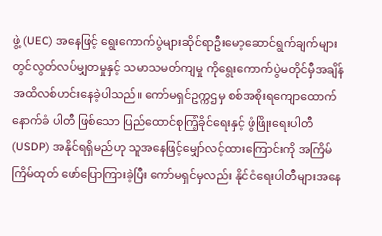ဖွဲ့ (UEC) အနေဖြင့် ရွေးကောက်ပွဲများဆိုင်ရာဦးမော့ဆောင်ရွက်ချက်များတွင်လွတ်လပ်မျှတမှုနှင့် သမာသမတ်ကျမှု ကိုရွေးကောက်ပွဲမတိုင်မှီအချိန်အထိလစ်ဟင်းနေခဲ့ပါသည်။ ကော်မရှင်ဥက္ကဌမှ စစ်အစိုးရကျောထောက်နောက်ခံ ပါတီ ဖြစ်သော ပြည်ထောင်စုကြံ့ခိုင်ရေးနှင့် ဖွံဖြိုးရေးပါတီ (USDP) အနိုင်ရရှိမည်ဟု သူအနေဖြင့်မျှော်လင့်ထားကြောင်းကို အကြိမ်ကြိမ်ထုတ် ဖော်ပြောကြားခဲ့ပြီး ကော်မရှင်မှလည်း နိုင်ငံရေးပါတီများအနေ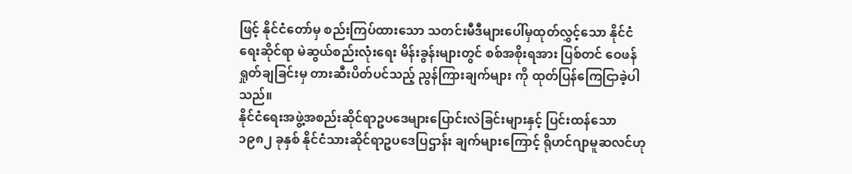ဖြင့် နိုင်ငံတော်မှ စည်းကြပ်ထားသော သတင်းမီဒီများပေါ်မှထုတ်လွှင့်သော နိုင်ငံရေးဆိုင်ရာ မဲဆွယ်စည်းလုံးရေး မိန်းခွန်းများတွင် စစ်အစိုးရအား ပြစ်တင် ဝေဖန်ရှုတ်ချခြင်းမှ တားဆီးပိတ်ပင်သည့် ညွန်ကြားချက်များ ကို ထုတ်ပြန်ကြေငြာခဲ့ပါသည်။
နိုင်ငံရေးအဖွဲ့အစည်းဆိုင်ရာဥပဒေများပြောင်းလဲခြင်းများနှင့် ပြင်းထန်သော ၁၉၈၂ ခုနှစ် နိုင်ငံသားဆိုင်ရာဥပဒေပြဌာန်း ချက်များကြောင့် ရိုဟင်ဂျာမူဆလင်ဟု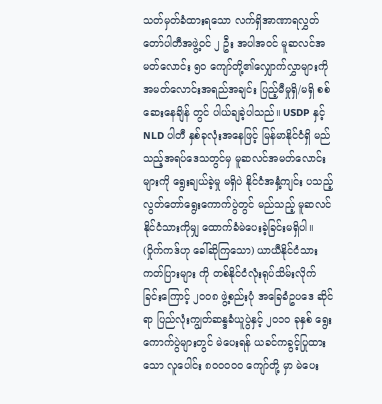သတ်မှတ်ခံထားရသော လက်ရှိအာဏာရလွှတ်တော်ပါတီအဖွဲ့ဝင် ၂ ဦး အပါအဝင် မူဆလင်အမတ်လောင်း ၅၀ ကျော်တို့၏လျှောက်လွှာများကို အမတ်လောင်းအရည်အချင်း ပြည့်မီမှုရှိ/မရှိ စစ်ဆေးနေချိန် တွင် ပါယ်ချခဲ့ပါသည်။ USDP နှင့် NLD ပါတီ နှစ်ခုလုံးအနေဖြင့် မြန်မာနိုင်ငံရှိ မည်သည့်အရပ်ဒေသတွင်မှ မူဆလင်အမတ်လောင်းများကို ရွေးချယ်ခဲ့မှု မရှိပဲ နိုင်ငံအနှံ့ကျင်း ပသည့် လွတ်တော်ရွေးကောက်ပွဲတွင် မည်သည့် မူဆလင်နိုင်ငံသားကိုမျှ ထောက်ခံမဲပေးခဲ့ခြင်းမရှိပါ။
(ဝှိုက်ကဒ်ဟု ခေါ်ဆိုကြသော) ယာယီနိုင်ငံသားကတ်ပြားများ ကို တစ်နိုင်ငံလုံးရုပ်သိမ်းလိုက်ခြင်းကြောင့် ၂၀၀၈ ဖွဲ့စည်းပုံ အခြေခံဥပဒေ ဆိုင်ရာ ပြည်လုံးကျွတ်ဆန္ဒခံယူပွဲနှင့် ၂၀၁၀ ခုနှစ် ရွေးကောက်ပွဲများတွင် မဲပေးရန် ယခင်ကခွင့်ပြုထားသော လူပေါင်း ၈၀၀၀၀၀ ကျော်တို့ မှာ မဲပေး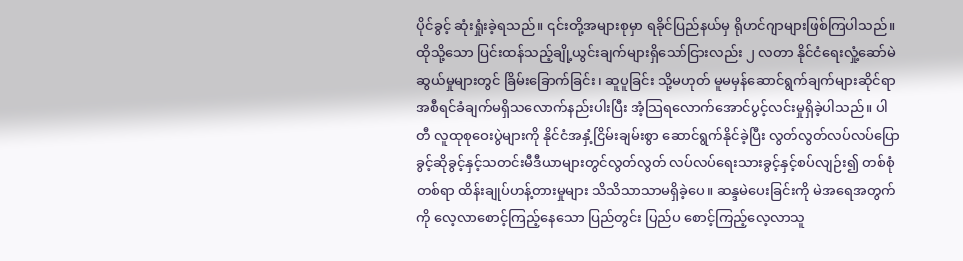ပိုင်ခွင့် ဆုံးရှုံးခဲ့ရသည်။ ၎င်းတို့အများစုမှာ ရခိုင်ပြည်နယ်မှ ရိုဟင်ဂျာများဖြစ်ကြပါသည်။
ထိုသို့သော ပြင်းထန်သည့်ချို့ယွင်းချက်များရှိသော်ငြားလည်း ၂ လတာ နိုင်ငံရေးလှုံ့ဆော်မဲဆွယ်မှုများတွင် ခြိမ်းခြောက်ခြင်း၊ ဆူပူခြင်း သို့မဟုတ် မူမမှန်ဆောင်ရွက်ချက်များဆိုင်ရာအစီရင်ခံချက်မရှိသလောက်နည်းပါးပြီး အံ့သြရလောက်အောင်ပွင့်လင်းမှုရှိခဲ့ပါသည်။ ပါတီ လူထုစုဝေးပွဲများကို နိုင်ငံအနှံ့ငြိမ်းချမ်းစွာ ဆောင်ရွက်နိုင်ခဲ့ပြီး လွတ်လွတ်လပ်လပ်ပြောခွင့်ဆိုခွင့်နှင့်သတင်းမီဒီယာများတွင်လွတ်လွတ် လပ်လပ်ရေးသားခွင့်နှင့်စပ်လျဉ်း၍ တစ်စုံတစ်ရာ ထိန်းချုပ်ဟန့်တားမှုများ သိသိသာသာမရှိခဲ့ပေ။ ဆန္ဒမဲပေးခြင်းကို မဲအရေအတွက်ကို လေ့လာစောင့်ကြည့်နေသော ပြည်တွင်း ပြည်ပ စောင့်ကြည့်လေ့လာသူ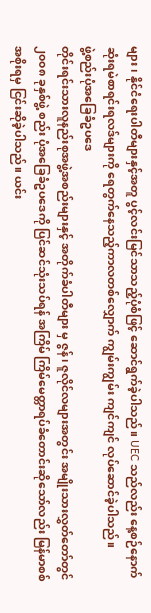များ၊ နိုင်ငံရေးပါတီများနှင့်အတူ ပွင့်လင်းမြင်သာသည့်ပုံစံဖြင့် ဆောင်ရွက်ခဲ့ပါသည်။ UEC သည်လည်း နေ့စဉ်နောက်ဆုံးရမဲစာရင်းရလဒ်များကို ရေတွက်နေသည့်ကာလတစ်လျှောက် ကျွမ်းကျွမ်း ကျင်ကျင် လုပ်ဆောင်ခဲ့ပါသည်။
ဖွဲ့စည်းပုံအခြေခံဥပဒေ
တိုင်းရင်းသားလူနည်းစုအဖွဲ့အစည်းများနှင့် အတိုက်ခံပါတီများ မှ ဇွန်၊ ဇူလိုင်လများအတွင်း အမျိုးသားလွှတ်တော်တွင် ၂၀၀၈ ခုနှစ်ဖွဲ့ စည်း ပုံအခြေခံဥပဒေကို ပြင်ဆင်သုံးသပ်ရန် အကြိမ် ကြိမ်မေတ္တာရပ်ခံတောင်းဆိုသော်လည်း မြန်မာစစ်အစိုးရမှ ငြင်းဆိုခဲ့ပါသည်။ ယင်း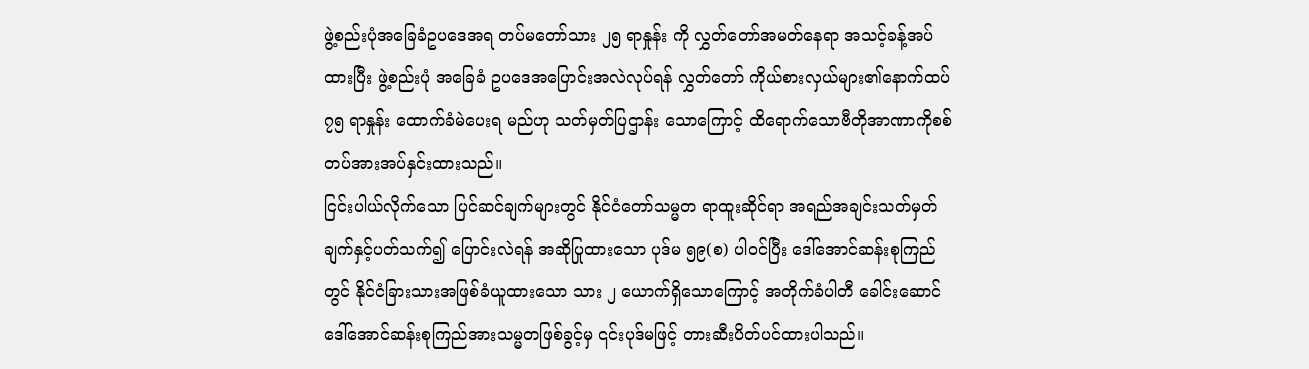ဖွဲ့စည်းပုံအခြေခံဥပဒေအရ တပ်မတော်သား ၂၅ ရာနှုန်း ကို လွှတ်တော်အမတ်နေရာ အသင့်ခန့်အပ်ထားပြီး ဖွဲ့စည်းပုံ အခြေခံ ဥပဒေအပြောင်းအလဲလုပ်ရန် လွှတ်တော် ကိုယ်စားလှယ်များ၏နောက်ထပ် ၇၅ ရာနှုန်း ထောက်ခံမဲပေးရ မည်ဟု သတ်မှတ်ပြဌာန်း သောကြောင့် ထိရောက်သောဗီတိုအာဏာကိုစစ်တပ်အားအပ်နှင်းထားသည်။
ငြင်းပါယ်လိုက်သော ပြင်ဆင်ချက်များတွင် နိုင်ငံတော်သမ္မတ ရာထူးဆိုင်ရာ အရည်အချင်းသတ်မှတ်ချက်နှင့်ပတ်သက်၍ ပြောင်းလဲရန် အဆိုပြုထားသော ပုဒ်မ ၅၉(စ) ပါဝင်ပြီး ဒေါ်အောင်ဆန်းစုကြည်တွင် နိုင်ငံခြားသားအဖြစ်ခံယူထားသော သား ၂ ယောက်ရှိသောကြောင့် အတိုက်ခံပါတီ ခေါင်းဆောင် ဒေါ်အောင်ဆန်းစုကြည်အားသမ္မတဖြစ်ခွင့်မှ ၎င်းပုဒ်မဖြင့် တားဆီးပိတ်ပင်ထားပါသည်။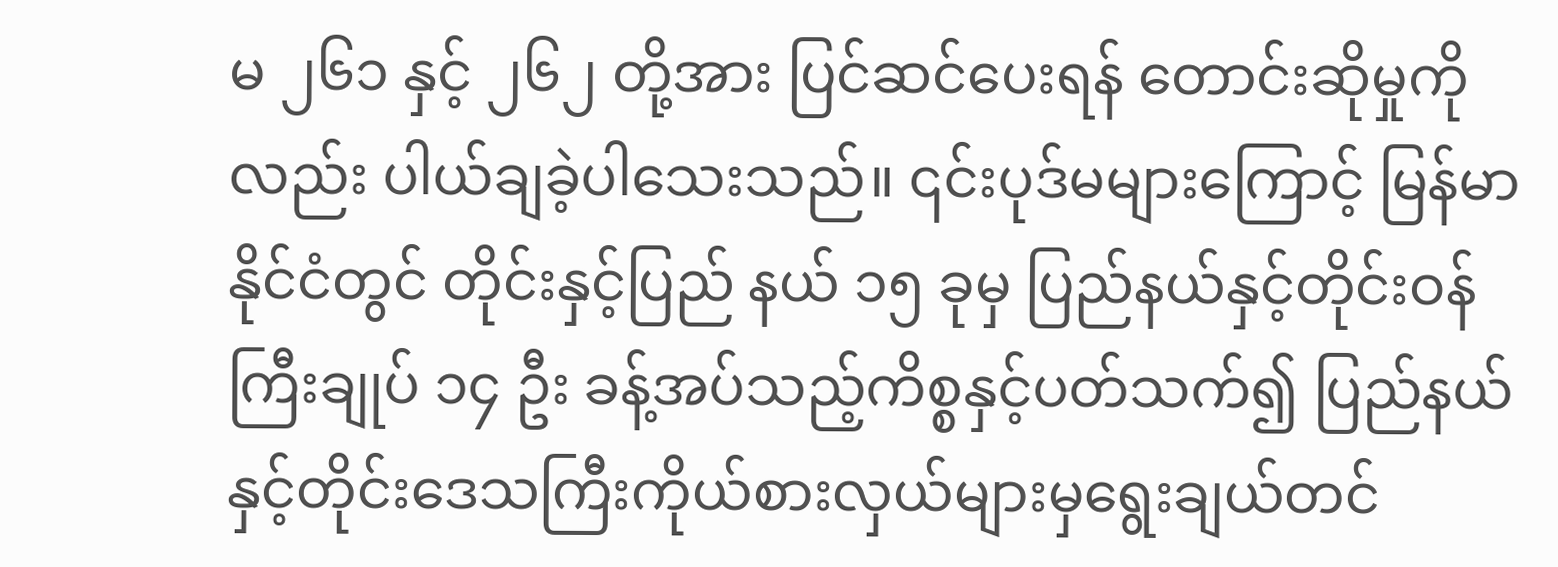မ ၂၆၁ နှင့် ၂၆၂ တို့အား ပြင်ဆင်ပေးရန် တောင်းဆိုမှုကိုလည်း ပါယ်ချခဲ့ပါသေးသည်။ ၎င်းပုဒ်မများကြောင့် မြန်မာနိုင်ငံတွင် တိုင်းနှင့်ပြည် နယ် ၁၅ ခုမှ ပြည်နယ်နှင့်တိုင်းဝန်ကြီးချုပ် ၁၄ ဦး ခန့်အပ်သည့်ကိစ္စနှင့်ပတ်သက်၍ ပြည်နယ်နှင့်တိုင်းဒေသကြီးကိုယ်စားလှယ်များမှရွေးချယ်တင်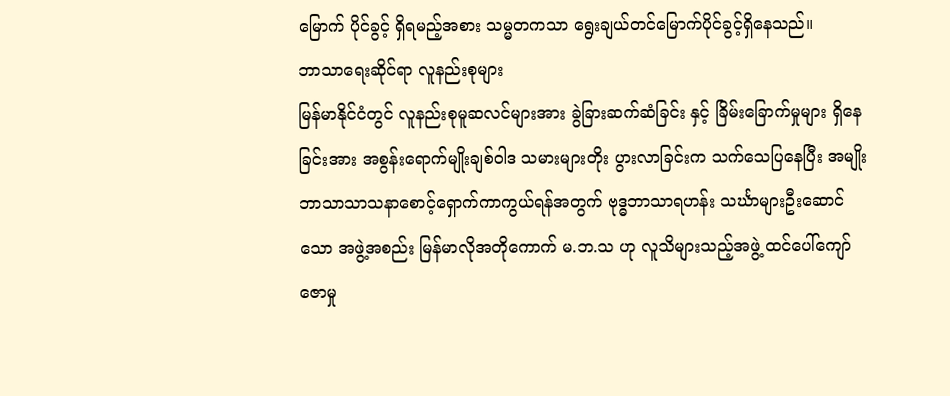မြောက် ပိုင်ခွင့် ရှိရမည့်အစား သမ္မတကသာ ရွေးချယ်တင်မြောက်ပိုင်ခွင့်ရှိနေသည်။
ဘာသာရေးဆိုင်ရာ လူနည်းစုများ
မြန်မာနိုင်ငံတွင် လူနည်းစုမူဆလင်များအား ခွဲခြားဆက်ဆံခြင်း နှင့် ခြိမ်းခြောက်မှုများ ရှိနေခြင်းအား အစွန်းရောက်မျိုးချစ်ဝါဒ သမားများတိုး ပွားလာခြင်းက သက်သေပြနေပြီး အမျိုးဘာသာသာသနာစောင့်ရှောက်ကာကွယ်ရန်အတွက် ဗုဒ္ဓဘာသာရဟန်း သင်္ဃာများဦးဆောင်သော အဖွဲ့အစည်း မြန်မာလိုအတိုကောက် မ.ဘ.သ ဟု လူသိများသည့်အဖွဲ့ ထင်ပေါ်ကျော်ဇောမှု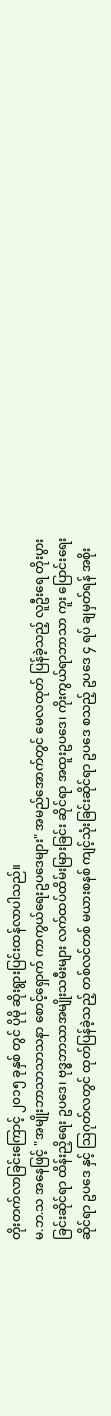တိုးတက်လာခြင်းကြောင့် ၂၀၁၅ ခုနှစ် တွင် ပိုမို ဆိုးရွားပြင်းထန်လာပါသည်။
မ.ဘ.သ အနေဖြင့် "အမျိုးဘာသာသာသနာ စောင့်ရှောက် ကာကွယ်ရေးဥပဒေများ" အမည်အောက်တွင် မေလထုတ် ပြန်ခဲ့သည့် လူဦးရေ တိုးပွားခြင်းဆိုင်ရာ ထိန်းညှိရေး ဥပဒေ၊ ဗုဒ္ဓဘာသာအမျိုးသမီးများ လက်ထပ်ထိမ်းမြားခြင်း ဆိုင်ရာ အထူးဥပဒေ၊ ကိုးကွယ်ရာဘာသာ ကူး ပြောင်းရေး ဆိုင်ရာ ဥပဒေ နှင့် သြဂုတ်လတွင် ထုတ်ပြန်ခဲ့သည့် တစ်လင်တစ် မယားစနစ် ကျင့်သုံးခြင်းဆိုင်ရာ ဥပဒေ စသည့် ဥပဒေ ၄ ရပ် ချမှတ်ရန် အစိုး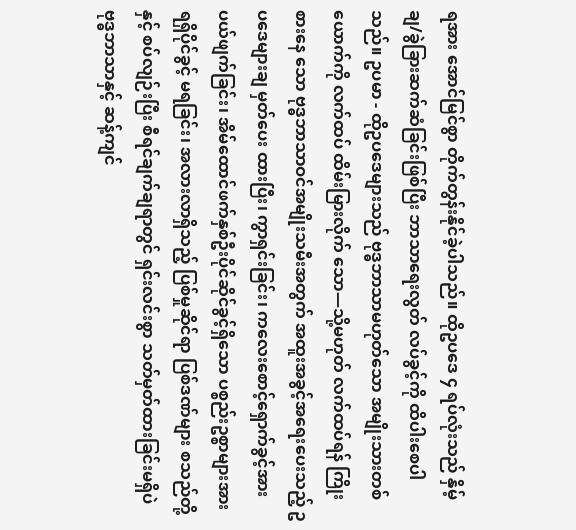ရအား အောင်မြင်စွာ တိုက်တွန်းနိုင်ခဲ့ပါသည်။ ထိုဥပဒေ ၄ ရပ်လုံးသည် နှိမ့်ချ/ခွဲခြားဆက်ဆံခြင်းဖြစ်ပြီး ဘာသာရေးလွတ် လပ်ခွင့်ကို ထိပါးစေပါသည်။ ဥပမာ - ထိုဥပဒေများသည် ဗုဒ္ဓဘာသာမဟုတ်သော အမျိုးသားတစ်ယောက်ကို လက်ထပ် ထိမ်းမြားလိုက် သော—သို့မဟုတ် လက်ထပ်ရန် ကြိုးစားနေ သော ဗုဒ္ဓဘာသာဝင်အမျိုးသမီးအတွက် အထူးအခွင့်အရေးပေးသည့် ဥပဒေများချ မှတ်ပေး ထားပြီး၊ ကွာရှင်းခြင်း၊ ကလေးစောင့်ရှောက်ခွင့်အား ပယ်ဖျက်ခြင်း၊ အိမ်ထောင်ဖက်နှစ်ဦးပိုင်ဆိုင်ခွင့်ရှိသော ပစ္စည်းဥစ္စာများအား ရရှိပိုင်ခွင့် မရခြင်း၊ အလားလာရှိသည့် ပြစ်မှုဆိုင်ရာ ပြစ်ဒဏ်များ စသည်တို့နှင့် စပ်လျဉ်းပြီး စီရင်ချက်ချရာတွင် ရှင်းလင်းစွာ သတ်မှတ်ထားခြင်းမရှိပဲ ဗုဒ္ဓဘာသာနှင့် ဆန့်ကျင်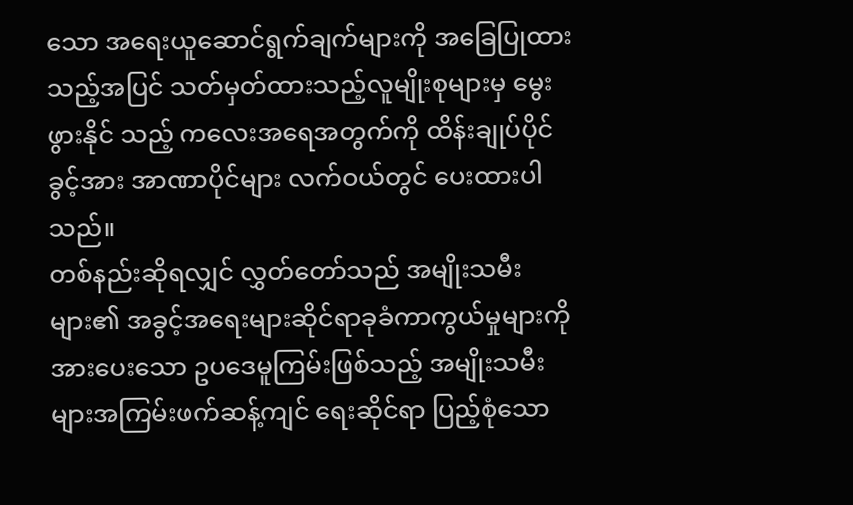သော အရေးယူဆောင်ရွက်ချက်များကို အခြေပြုထားသည့်အပြင် သတ်မှတ်ထားသည့်လူမျိုးစုများမှ မွေးဖွားနိုင် သည့် ကလေးအရေအတွက်ကို ထိန်းချုပ်ပိုင်ခွင့်အား အာဏာပိုင်များ လက်ဝယ်တွင် ပေးထားပါသည်။
တစ်နည်းဆိုရလျှင် လွှတ်တော်သည် အမျိုးသမီးများ၏ အခွင့်အရေးများဆိုင်ရာခုခံကာကွယ်မှုများကို အားပေးသော ဥပဒေမူကြမ်းဖြစ်သည့် အမျိုးသမီးများအကြမ်းဖက်ဆန့်ကျင် ရေးဆိုင်ရာ ပြည့်စုံသော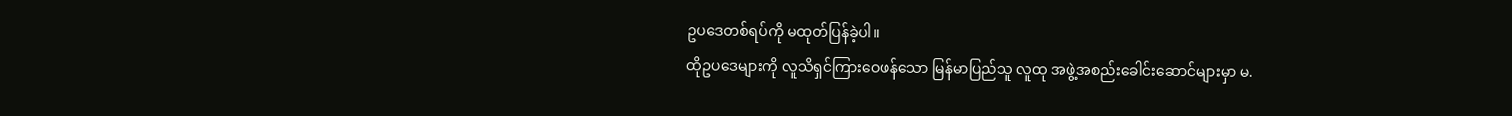ဥပဒေတစ်ရပ်ကို မထုတ်ပြန်ခဲ့ပါ။
ထိုဥပဒေများကို လူသိရှင်ကြားဝေဖန်သော မြန်မာပြည်သူ လူထု အဖွဲ့အစည်းခေါင်းဆောင်များမှာ မ.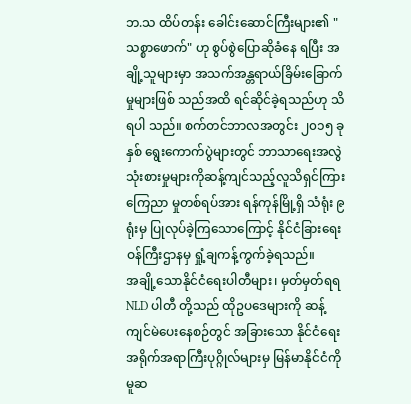ဘ.သ ထိပ်တန်း ခေါင်းဆောင်ကြီးများ၏ "သစ္စာဖောက်" ဟု စွပ်စွဲပြောဆိုခံနေ ရပြီး အချို့သူများမှာ အသက်အန္တရာယ်ခြိမ်းခြောက်မှုများဖြစ် သည်အထိ ရင်ဆိုင်ခဲ့ရသည်ဟု သိရပါ သည်။ စက်တင်ဘာလအတွင်း ၂၀၁၅ ခုနှစ် ရွေးကောက်ပွဲများတွင် ဘာသာရေးအလွဲသုံးစားမှုများကိုဆန့်ကျင်သည့်လူသိရှင်ကြားကြေညာ မှုတစ်ရပ်အား ရန်ကုန်မြို့ရှိ သံရုံး ၉ ရုံးမှ ပြုလုပ်ခဲ့ကြသောကြောင့် နိုင်ငံခြားရေးဝန်ကြီးဌာနမှ ရှုံ့ချကန့်ကွက်ခဲ့ရသည်။
အချို့သောနိုင်ငံရေးပါတီများ၊ မှတ်မှတ်ရရ NLD ပါတီ တို့သည် ထိုဥပဒေများကို ဆန့်ကျင်မဲပေးနေစဉ်တွင် အခြားသော နိုင်ငံရေး အရိုက်အရာကြီးပုဂ္ဂိုလ်များမှ မြန်မာနိုင်ငံကို မူဆ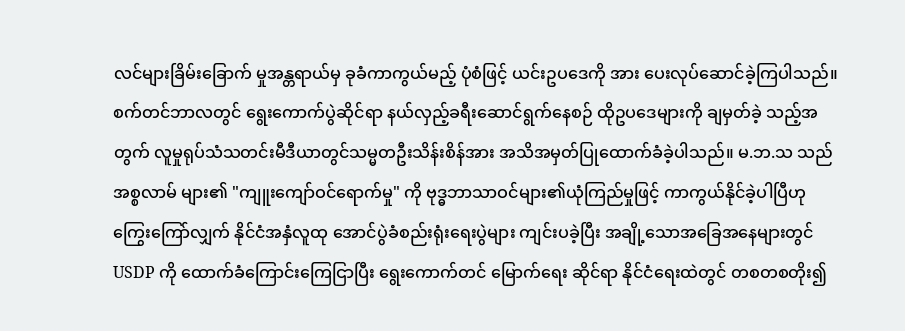လင်များခြိမ်းခြောက် မှုအန္တရာယ်မှ ခုခံကာကွယ်မည့် ပုံစံဖြင့် ယင်းဥပဒေကို အား ပေးလုပ်ဆောင်ခဲ့ကြပါသည်။ စက်တင်ဘာလတွင် ရွေးကောက်ပွဲဆိုင်ရာ နယ်လှည့်ခရီးဆောင်ရွက်နေစဉ် ထိုဥပဒေများကို ချမှတ်ခဲ့ သည့်အတွက် လူမှုရုပ်သံသတင်းမီဒီယာတွင်သမ္မတဦးသိန်းစိန်အား အသိအမှတ်ပြုထောက်ခံခဲ့ပါသည်။ မ.ဘ.သ သည် အစ္စလာမ် များ၏ "ကျူးကျော်ဝင်ရောက်မှု" ကို ဗုဒ္ဓဘာသာဝင်များ၏ယုံကြည်မှုဖြင့် ကာကွယ်နိုင်ခဲ့ပါပြီဟု ကြွေးကြော်လျှက် နိုင်ငံအနှံလူထု အောင်ပွဲခံစည်းရုံးရေးပွဲများ ကျင်းပခဲ့ပြီး အချို့သောအခြေအနေများတွင် USDP ကို ထောက်ခံကြောင်းကြေငြာပြီး ရွေးကောက်တင် မြောက်ရေး ဆိုင်ရာ နိုင်ငံရေးထဲတွင် တစတစတိုး၍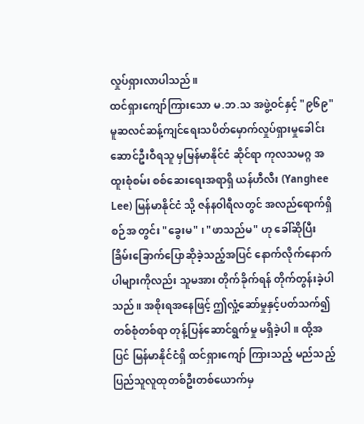လှုပ်ရှားလာပါသည်။
ထင်ရှားကျော်ကြားသော မ.ဘ.သ အဖွဲ့ဝင်နှင့် "၉၆၉" မူဆလင်ဆန့်ကျင်ရေးသပိတ်မှောက်လှုပ်ရှားမှုခေါင်းဆောင်ဦးဝီရသူ မှမြန်မာနိုင်ငံ ဆိုင်ရာ ကုလသမဂ္ဂ အထူးစုံစမ်း စစ်ဆေးရေးအရာရှိ ယန်ဟီလီး (Yanghee Lee) မြန်မာနိုင်ငံ သို့ ဇန်နဝါရီလတွင် အလည်ရောက်ရှိစဉ်အ တွင်း "ခွေးမ" ၊ "ဖာသည်မ" ဟု ခေါ်ဆိုပြီး ခြိမ်းခြောက်ပြောဆိုခဲ့သည့်အပြင် နောက်လိုက်နောက်ပါများကိုလည်း သူမအား တိုက်ခိုက်ရန် တိုက်တွန်းခဲ့ပါသည်။ အစိုးရအနေဖြင့် ဤလှုံ့ဆော်မှုနှင့်ပတ်သက်၍ တစ်စုံတစ်ရာ တုန့်ပြန်ဆောင်ရွက်မှု မရှိခဲ့ပါ။ ထို့အပြင် မြန်မာနိုင်ငံရှိ ထင်ရှားကျော် ကြားသည့် မည်သည့်ပြည်သူလူထုတစ်ဦးတစ်ယောက်မှ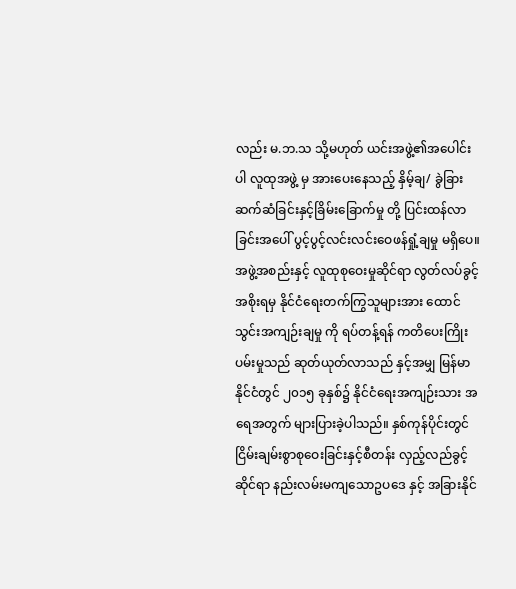လည်း မ.ဘ.သ သို့မဟုတ် ယင်းအဖွဲ့၏အပေါင်းပါ လူထုအဖွဲ့ မှ အားပေးနေသည့် နှိမ့်ချ/ ခွဲခြားဆက်ဆံခြင်းနှင့်ခြိမ်းခြောက်မှု တို့ ပြင်းထန်လာခြင်းအပေါ် ပွင့်ပွင့်လင်းလင်းဝေဖန်ရှုံ့ချမှု မရှိပေ။
အဖွဲ့အစည်းနှင့် လူထုစုဝေးမှုဆိုင်ရာ လွတ်လပ်ခွင့်
အစိုးရမှ နိုင်ငံရေးတက်ကြွသူများအား ထောင်သွင်းအကျဉ်းချမှု ကို ရပ်တန့်ရန် ကတိပေးကြိုးပမ်းမှုသည် ဆုတ်ယုတ်လာသည် နှင့်အမျှ မြန်မာနိုင်ငံတွင် ၂၀၁၅ ခုနှစ်၌ နိုင်ငံရေးအကျဉ်းသား အရေအတွက် များပြားခဲ့ပါသည်။ နှစ်ကုန်ပိုင်းတွင် ငြိမ်းချမ်းစွာစုဝေးခြင်းနှင့်စီတန်း လှည့်လည်ခွင့်ဆိုင်ရာ နည်းလမ်းမကျသောဥပဒေ နှင့် အခြားနိုင်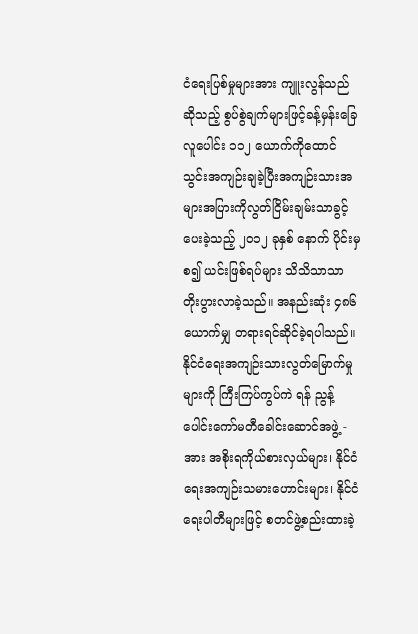ငံရေးပြစ်မှုများအား ကျူးလွန်သည်ဆိုသည့် စွပ်စွဲချက်များဖြင့်ခန့်မှန်းခြေ လူပေါင်း ၁၁၂ ယောက်ကိုထောင်သွင်းအကျဉ်းချခဲ့ပြီးအကျဉ်းသားအများအပြားကိုလွတ်ငြိမ်းချမ်းသာခွင့်ပေးခဲ့သည့် ၂၀၁၂ ခုနှစ် နောက် ပိုင်းမှ စ၍ ယင်းဖြစ်ရပ်များ သိသိသာသာ တိုးပွားလာခဲ့သည်။ အနည်းဆုံး ၄၈၆ ယောက်မျှ တရားရင်ဆိုင်ခဲ့ရပါသည်။
နိုင်ငံရေးအကျဉ်းသားလွတ်မြောက်မှုများကို ကြီးကြပ်ကွပ်ကဲ ရန် ညွန့်ပေါင်းကော်မတီခေါင်းဆောင်အဖွဲ့ - အား အစိုးရကိုယ်စားလှယ်များ၊ နိုင်ငံရေးအကျဉ်းသမားဟောင်းများ၊ နိုင်ငံရေးပါတီများဖြင့် စတင်ဖွဲ့စည်းထားခဲ့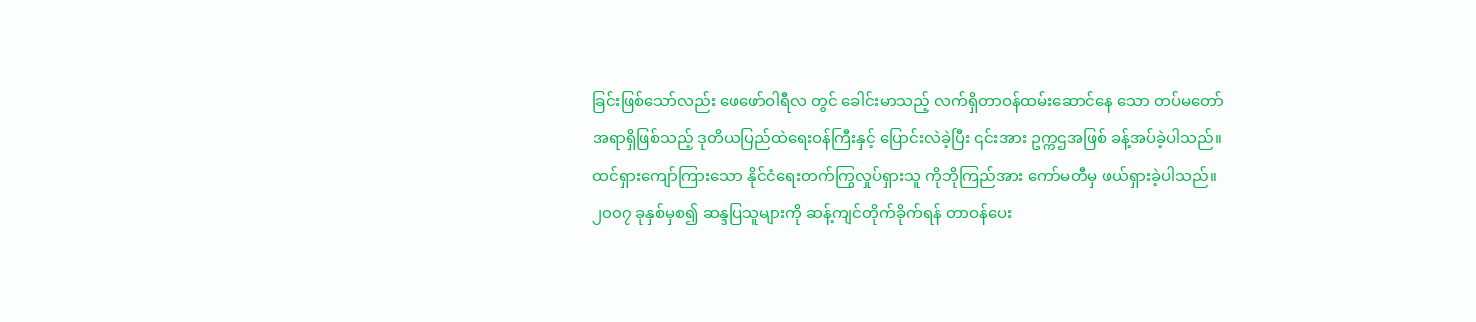ခြင်းဖြစ်သော်လည်း ဖေဖော်ဝါရီလ တွင် ခေါင်းမာသည့် လက်ရှိတာဝန်ထမ်းဆောင်နေ သော တပ်မတော်အရာရှိဖြစ်သည့် ဒုတိယပြည်ထဲရေးဝန်ကြီးနှင့် ပြောင်းလဲခဲ့ပြီး ၎င်းအား ဥက္ကဌအဖြစ် ခန့်အပ်ခဲ့ပါသည်။ ထင်ရှားကျော်ကြားသော နိုင်ငံရေးတက်ကြွလှုပ်ရှားသူ ကိုဘိုကြည်အား ကော်မတီမှ ဖယ်ရှားခဲ့ပါသည်။
၂၀၀၇ ခုနှစ်မှစ၍ ဆန္ဒပြသူများကို ဆန့်ကျင်တိုက်ခိုက်ရန် တာဝန်ပေး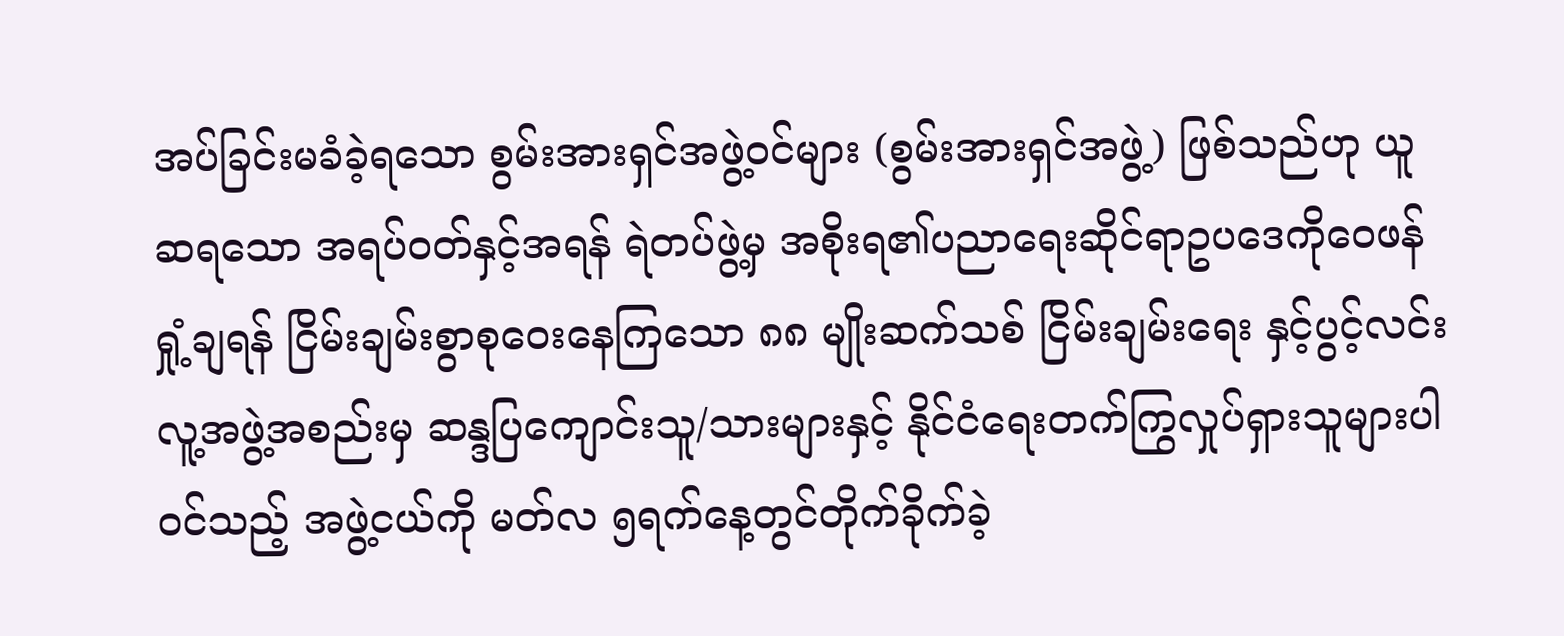အပ်ခြင်းမခံခဲ့ရသော စွမ်းအားရှင်အဖွဲ့ဝင်များ (စွမ်းအားရှင်အဖွဲ့) ဖြစ်သည်ဟု ယူဆရသော အရပ်ဝတ်နှင့်အရန် ရဲတပ်ဖွဲ့မှ အစိုးရ၏ပညာရေးဆိုင်ရာဥပဒေကိုဝေဖန်ရှုံ့ချရန် ငြိမ်းချမ်းစွာစုဝေးနေကြသော ၈၈ မျိုးဆက်သစ် ငြိမ်းချမ်းရေး နှင့်ပွင့်လင်းလူ့အဖွဲ့အစည်းမှ ဆန္ဒပြကျောင်းသူ/သားများနှင့် နိုင်ငံရေးတက်ကြွလှုပ်ရှားသူများပါဝင်သည့် အဖွဲ့ငယ်ကို မတ်လ ၅ရက်နေ့တွင်တိုက်ခိုက်ခဲ့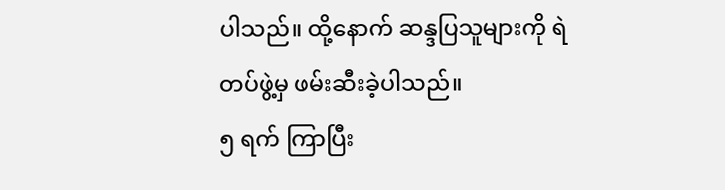ပါသည်။ ထို့နောက် ဆန္ဒပြသူများကို ရဲတပ်ဖွဲ့မှ ဖမ်းဆီးခဲ့ပါသည်။
၅ ရက် ကြာပြီး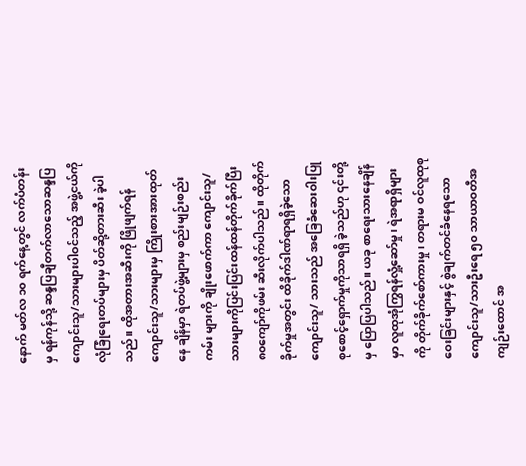နောက် မတ်လ ၁၀ ရက်နေ့တွင် လက်ပံတန်းမှ ရန်ကုန်သို့ ဆန္ဒပြချီတက်လာသောဆန္ဒပြကျောင်းသူ/သားများပါဝင်သည့် အဖွဲ့ငယ်ကို လုံခြုံရေးတပ်များမှ ပိတ်ဆို့တားဆီး ခဲ့ပါသည်။ ထိုအတားအဆီးကို ဖြိုဖျက်ရန် ကျောင်းသူ/သားများမှ ကြိုးစားအားထုတ်နေ ချိန်မှာ ရဲတပ်ဖွဲ့များမှ စည်းမျဉ်းစည်းကမ်း များကို ချိုးဖောက်ကာ ကျောင်းသူ/သားများကိုပြင်းပြင်းထန်ထန်တိုက်ခိုက်ပြီး ၈၀ကျော်ကိုဖမ်း ဆီးလိုက်ပါသည်။ ထိုတိုက်ခိုက်မှုအတွင်း ထိခိုက်ဒါဏ်ရာရရှိခဲ့သော ကျောင်းသူ/ သားသည် အခြေခံဆေးဝါးပြုစုစောင့်ရှောက်မှုကိုသာရရှိ ခဲ့သည်ဟု ၎င်းတို့မှ ပြောပြပါသည်။ ယခု စာရေးသားနေချိန်မှာ လူထုအုံကြွရန်လှုံ့ဆော်မှု၊ ရဲအရာရှိများကို တိုက်ခိုက်စော်ကားမှု၊ တရားမ ဝင်လူထုစုဝေးခြင်းများနှင့် စွဲချက်တင်ခံနေရသော ကျောင်းသူ/သားဦးရေ ၅၀ သာယာဝတီအကျဉ်းထောင် အ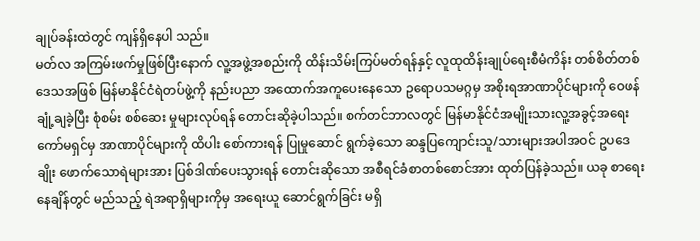ချုပ်ခန်းထဲတွင် ကျန်ရှိနေပါ သည်။
မတ်လ အကြမ်းဖက်မှုဖြစ်ပြီးနောက် လူ့အဖွဲ့အစည်းကို ထိန်းသိမ်းကြပ်မတ်ရန်နှင့် လူထုထိန်းချုပ်ရေးစီမံကိန်း တစ်စိတ်တစ်ဒေသအဖြစ် မြန်မာနိုင်ငံရဲတပ်ဖွဲ့ကို နည်းပညာ အထောက်အကူပေးနေသော ဥရောပသမဂ္ဂမှ အစိုးရအာဏာပိုင်များကို ဝေဖန်ချုံ့ချခဲ့ပြီး စုံစမ်း စစ်ဆေး မှုများလုပ်ရန် တောင်းဆိုခဲ့ပါသည်။ စက်တင်ဘာလတွင် မြန်မာနိုင်ငံအမျိုးသားလူ့အခွင့်အရေး ကော်မရှင်မှ အာဏာပိုင်များကို ထိပါး စော်ကားရန် ပြုမှုဆောင် ရွက်ခဲ့သော ဆန္ဒပြကျောင်းသူ/သားများအပါအဝင် ဥပဒေချိုး ဖောက်သောရဲများအား ပြစ်ဒါဏ်ပေးသွားရန် တောင်းဆိုသော အစီရင်ခံစာတစ်စောင်အား ထုတ်ပြန်ခဲ့သည်။ ယခု စာရေးနေချိန်တွင် မည်သည့် ရဲအရာရှိများကိုမှ အရေးယူ ဆောင်ရွက်ခြင်း မရှိ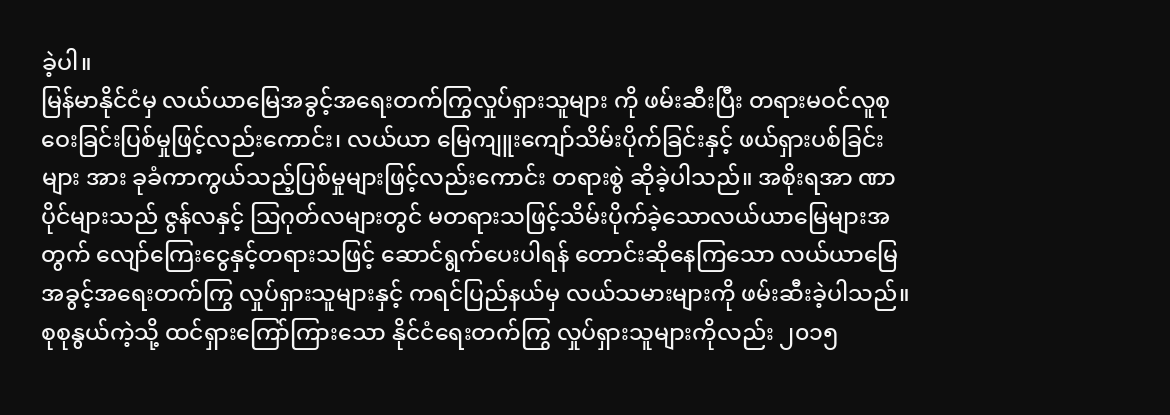ခဲ့ပါ။
မြန်မာနိုင်ငံမှ လယ်ယာမြေအခွင့်အရေးတက်ကြွလှုပ်ရှားသူများ ကို ဖမ်းဆီးပြီး တရားမဝင်လူစုဝေးခြင်းပြစ်မှုဖြင့်လည်းကောင်း၊ လယ်ယာ မြေကျူးကျော်သိမ်းပိုက်ခြင်းနှင့် ဖယ်ရှားပစ်ခြင်းများ အား ခုခံကာကွယ်သည့်ပြစ်မှုများဖြင့်လည်းကောင်း တရားစွဲ ဆိုခဲ့ပါသည်။ အစိုးရအာ ဏာပိုင်များသည် ဇွန်လနှင့် သြဂုတ်လများတွင် မတရားသဖြင့်သိမ်းပိုက်ခဲ့သောလယ်ယာမြေများအတွက် လျော်ကြေးငွေနှင့်တရားသဖြင့် ဆောင်ရွက်ပေးပါရန် တောင်းဆိုနေကြသော လယ်ယာမြေအခွင့်အရေးတက်ကြွ လှုပ်ရှားသူများနှင့် ကရင်ပြည်နယ်မှ လယ်သမားများကို ဖမ်းဆီးခဲ့ပါသည်။ စုစုနွယ်ကဲ့သို့ ထင်ရှားကြော်ကြားသော နိုင်ငံရေးတက်ကြွ လှုပ်ရှားသူများကိုလည်း ၂၀၁၅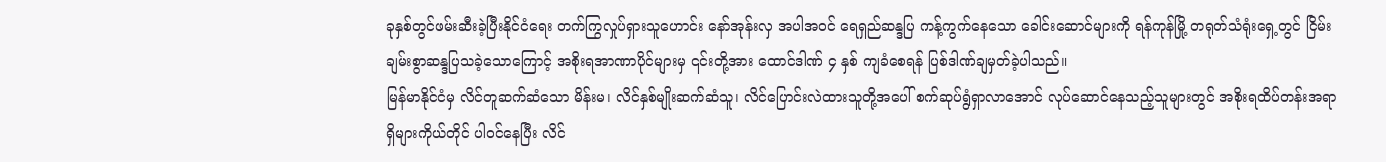ခုနှစ်တွင်ဖမ်းဆီးခဲ့ပြီးနိုင်ငံရေး တက်ကြွလှုပ်ရှားသူဟောင်း နော်အုန်းလှ အပါအဝင် ရေရှည်ဆန္ဒပြ ကန့်ကွက်နေသော ခေါင်းဆောင်များကို ရန်ကုန်မြို့ တရုတ်သံရုံးရှေ့တွင် ငြိမ်းချမ်းစွာဆန္ဒပြသခဲ့သောကြောင့် အစိုးရအာဏာပိုင်များမှ ၎င်းတို့အား ထောင်ဒါဏ် ၄ နှစ် ကျခံစေရန် ပြစ်ဒါဏ်ချမှတ်ခဲ့ပါသည်။
မြန်မာနိုင်ငံမှ လိင်တူဆက်ဆံသော မိန်းမ၊ လိင်နှစ်မျိုးဆက်ဆံသူ၊ လိင်ပြောင်းလဲထားသူတို့အပေါ် စက်ဆုပ်ရွံရှာလာအောင် လုပ်ဆောင်နေသည့်သူများတွင် အစိုးရထိပ်တန်းအရာရှိများကိုယ်တိုင် ပါဝင်နေပြီး လိင်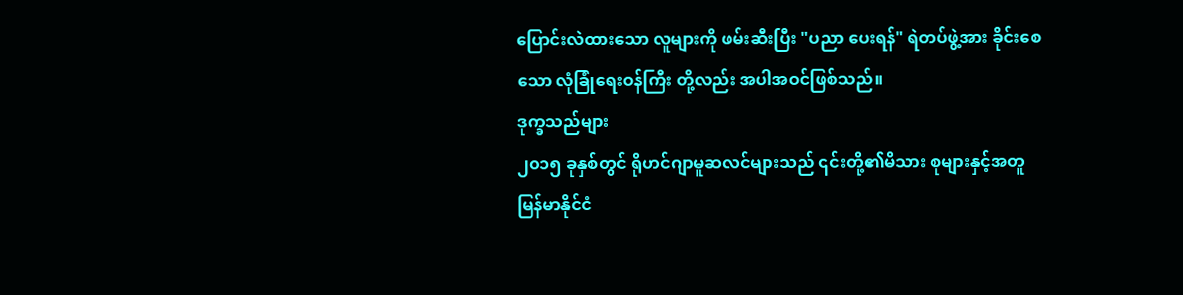ပြောင်းလဲထားသော လူများကို ဖမ်းဆီးပြီး "ပညာ ပေးရန်" ရဲတပ်ဖွဲ့အား ခိုင်းစေသော လုံခြုံရေးဝန်ကြီး တို့လည်း အပါအဝင်ဖြစ်သည်။
ဒုက္ခသည်များ
၂၀၁၅ ခုနှစ်တွင် ရိုဟင်ဂျာမူဆလင်များသည် ၎င်းတို့၏မိသား စုများနှင့်အတူ မြန်မာနိုင်ငံ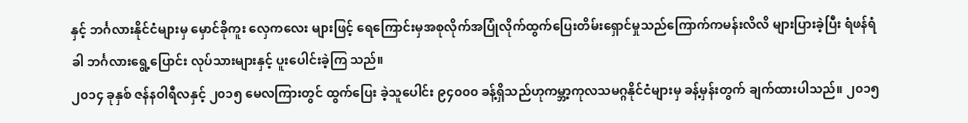နှင့် ဘင်္ဂလားနိုင်ငံများမှ မှောင်ခိုကူး လှေကလေး များဖြင့် ရေကြောင်းမှအစုလိုက်အပြုံလိုက်ထွက်ပြေးတိမ်းရှောင်မှုသည်ကြောက်ကမန်းလိလိ များပြားခဲ့ပြီး ရံဖန်ရံခါ ဘင်္ဂလားရွေ့ပြောင်း လုပ်သားများနှင့် ပူးပေါင်းခဲ့ကြ သည်။
၂၀၁၄ ခုနှစ် ဇန်နဝါရီလနှင့် ၂၀၁၅ မေလကြားတွင် ထွက်ပြေး ခဲ့သူပေါင်း ၉၄၀၀၀ ခန့်ရှိသည်ဟုကမ္ဘာ့ကုလသမဂ္ဂနိုင်ငံများမှ ခန့်မှန်းတွက် ချက်ထားပါသည်။ ၂၀၁၅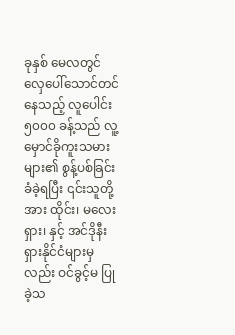ခုနှစ် မေလတွင် လှေပေါ်သောင်တင်နေသည့် လူပေါင်း ၅၀၀၀ ခန့်သည် လူ့မှောင်ခိုကူးသမားများ၏ စွန့်ပစ်ခြင်း ခံခဲ့ရပြီး ၎င်းသူတို့အား ထိုင်း၊ မလေးရှား၊ နှင့် အင်ဒိုနီးရှားနိုင်ငံများမှလည်း ဝင်ခွင့်မ ပြုခဲ့သ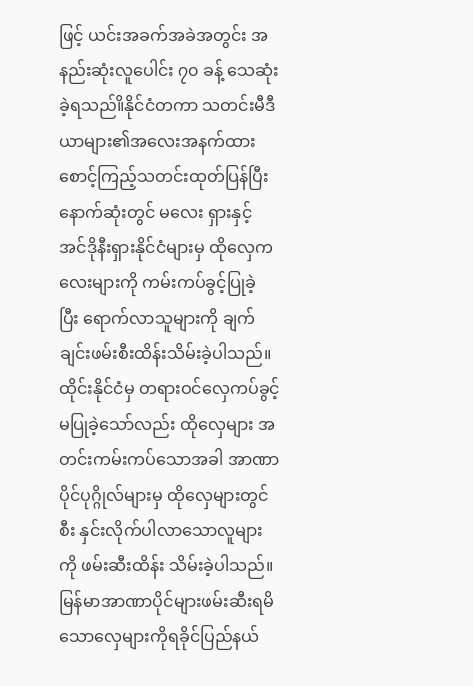ဖြင့် ယင်းအခက်အခဲအတွင်း အနည်းဆုံးလူပေါင်း ၇၀ ခန့် သေဆုံးခဲ့ရသည်။ိနိုင်ငံတကာ သတင်းမီဒီယာများ၏အလေးအနက်ထား စောင့်ကြည့်သတင်းထုတ်ပြန်ပြီး နောက်ဆုံးတွင် မလေး ရှားနှင့် အင်ဒိုနီးရှားနိုင်ငံများမှ ထိုလှေကလေးများကို ကမ်းကပ်ခွင့်ပြုခဲ့ ပြီး ရောက်လာသူများကို ချက်ချင်းဖမ်းစီးထိန်းသိမ်းခဲ့ပါသည်။
ထိုင်းနိုင်ငံမှ တရားဝင်လှေကပ်ခွင့်မပြုခဲ့သော်လည်း ထိုလှေများ အတင်းကမ်းကပ်သောအခါ အာဏာပိုင်ပုဂ္ဂိုလ်များမှ ထိုလှေများတွင်စီး နှင်းလိုက်ပါလာသောလူများကို ဖမ်းဆီးထိန်း သိမ်းခဲ့ပါသည်။ မြန်မာအာဏာပိုင်များဖမ်းဆီးရမိသောလှေများကိုရခိုင်ပြည်နယ်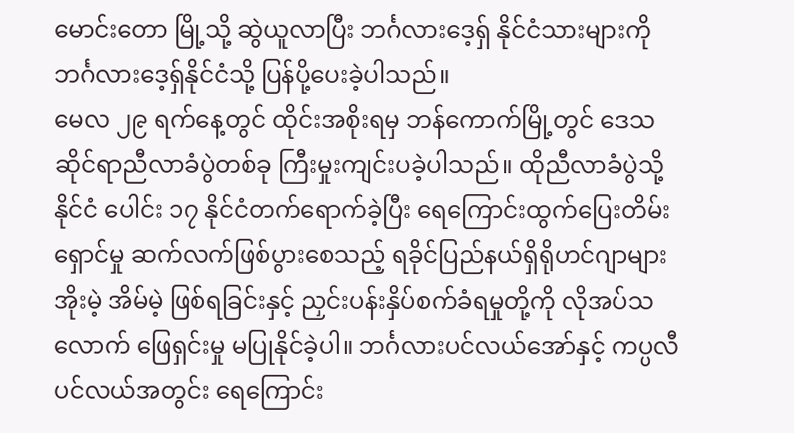မောင်းတော မြို့သို့ ဆွဲယူလာပြီး ဘင်္ဂလားဒေ့ရှ် နိုင်ငံသားများကို ဘင်္ဂလားဒေ့ရှ်နိုင်ငံသို့ ပြန်ပို့ပေးခဲ့ပါသည်။
မေလ ၂၉ ရက်နေ့တွင် ထိုင်းအစိုးရမှ ဘန်ကောက်မြို့တွင် ဒေသဆိုင်ရာညီလာခံပွဲတစ်ခု ကြီးမှုးကျင်းပခဲ့ပါသည်။ ထိုညီလာခံပွဲသို့ နိုင်ငံ ပေါင်း ၁၇ နိုင်ငံတက်ရောက်ခဲ့ပြီး ရေကြောင်းထွက်ပြေးတိမ်းရှောင်မှု ဆက်လက်ဖြစ်ပွားစေသည့် ရခိုင်ပြည်နယ်ရှိရိုဟင်ဂျာများအိုးမဲ့ အိမ်မဲ့ ဖြစ်ရခြင်းနှင့် ညှင်းပန်းနှိပ်စက်ခံရမှုတို့ကို လိုအပ်သလောက် ဖြေရှင်းမှု မပြုနိုင်ခဲ့ပါ။ ဘင်္ဂလားပင်လယ်အော်နှင့် ကပ္ပလီပင်လယ်အတွင်း ရေကြောင်း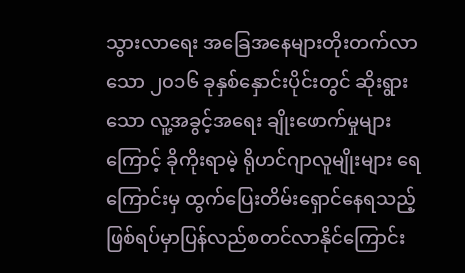သွားလာရေး အခြေအနေများတိုးတက်လာသော ၂၀၁၆ ခုနှစ်နှောင်းပိုင်းတွင် ဆိုးရွားသော လူ့အခွင့်အရေး ချိုးဖောက်မှုများ ကြောင့် ခိုကိုးရာမဲ့ ရိုဟင်ဂျာလူမျိုးများ ရေကြောင်းမှ ထွက်ပြေးတိမ်းရှောင်နေရသည့် ဖြစ်ရပ်မှာပြန်လည်စတင်လာနိုင်ကြောင်း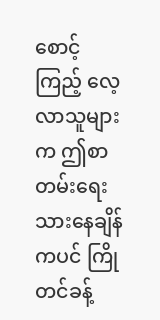စောင့်ကြည့် လေ့လာသူများက ဤစာတမ်းရေးသားနေချိန်ကပင် ကြိုတင်ခန့်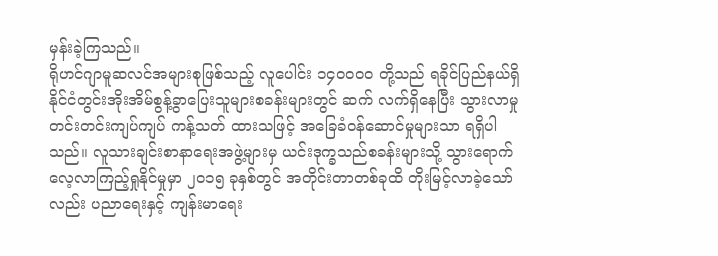မှန်းခဲ့ကြသည်။
ရိုဟင်ဂျာမူဆလင်အများစုဖြစ်သည့် လူပေါင်း ၁၄၀၀၀၀ တို့သည် ရခိုင်ပြည်နယ်ရှိနိုင်ငံတွင်းအိုးအိမ်စွန့်ခွာပြေးသူများစခန်းများတွင် ဆက် လက်ရှိနေပြီး သွားလာမှု တင်းတင်းကျပ်ကျပ် ကန့်သတ် ထားသဖြင့် အခြေခံဝန်ဆောင်မှုများသာ ရရှိပါသည်။ လူသားချင်းစာနာရေးအဖွဲ့များမှ ယင်းဒုက္ခသည်စခန်းများသို့ သွားရောက်လေ့လာကြည့်ရှုနိုင်မှုမှာ ၂၀၁၅ ခုနှစ်တွင် အတိုင်းတာတစ်ခုထိ တိုးမြင့်လာခဲ့သော်လည်း ပညာရေးနှင့် ကျန်းမာရေး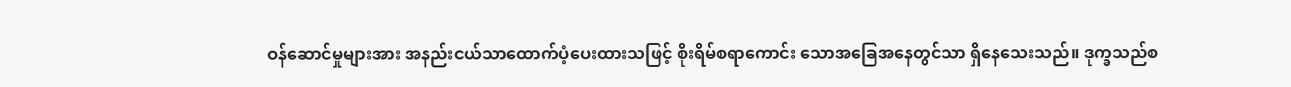ဝန်ဆောင်မှုများအား အနည်းငယ်သာထောက်ပံ့ပေးထားသဖြင့် စိုးရိမ်စရာကောင်း သောအခြေအနေတွင်သာ ရှိနေသေးသည်။ ဒုက္ခသည်စ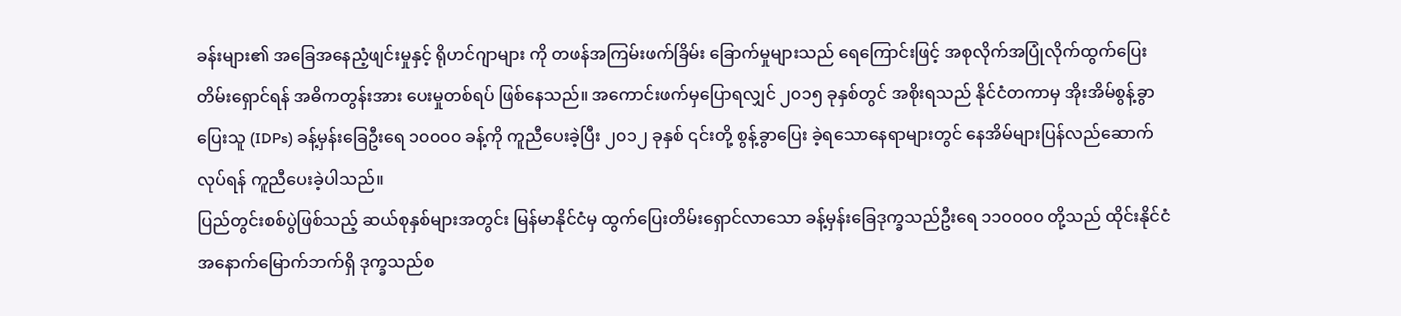ခန်းများ၏ အခြေအနေညံ့ဖျင်းမှုနှင့် ရိုဟင်ဂျာများ ကို တဖန်အကြမ်းဖက်ခြိမ်း ခြောက်မှုများသည် ရေကြောင်းဖြင့် အစုလိုက်အပြုံလိုက်ထွက်ပြေးတိမ်းရှောင်ရန် အဓိကတွန်းအား ပေးမှုတစ်ရပ် ဖြစ်နေသည်။ အကောင်းဖက်မှပြောရလျှင် ၂၀၁၅ ခုနှစ်တွင် အစိုးရသည် နိုင်ငံတကာမှ အိုးအိမ်စွန့်ခွာပြေးသူ (IDPs) ခန့်မှန်းခြေဦးရေ ၁၀၀၀၀ ခန့်ကို ကူညီပေးခဲ့ပြီး ၂၀၁၂ ခုနှစ် ၎င်းတို့ စွန့်ခွာပြေး ခဲ့ရသောနေရာများတွင် နေအိမ်များပြန်လည်ဆောက်လုပ်ရန် ကူညီပေးခဲ့ပါသည်။
ပြည်တွင်းစစ်ပွဲဖြစ်သည့် ဆယ်စုနှစ်များအတွင်း မြန်မာနိုင်ငံမှ ထွက်ပြေးတိမ်းရှောင်လာသော ခန့်မှန်းခြေဒုက္ခသည်ဦးရေ ၁၁၀၀၀၀ တို့သည် ထိုင်းနိုင်ငံအနောက်မြောက်ဘက်ရှိ ဒုက္ခသည်စ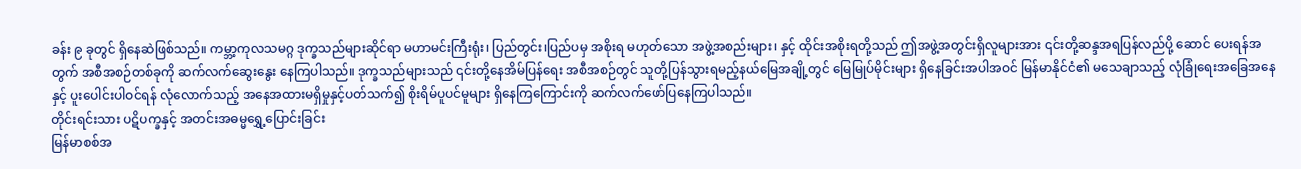ခန်း ၉ ခုတွင် ရှိနေဆဲဖြစ်သည်။ ကမ္ဘာ့ကုလသမဂ္ဂ ဒုက္ခသည်များဆိုင်ရာ မဟာမင်းကြီးရုံး၊ ပြည်တွင်း၊ပြည်ပမှ အစိုးရ မဟုတ်သော အဖွဲ့အစည်းများ၊ နှင့် ထိုင်းအစိုးရတို့သည် ဤအဖွဲ့အတွင်းရှိလူများအား ၎င်းတို့ဆန္ဒအရပြန်လည်ပို့ ဆောင် ပေးရန်အတွက် အစီအစဉ်တစ်ခုကို ဆက်လက်ဆွေးနွေး နေကြပါသည်။ ဒုက္ခသည်များသည် ၎င်းတို့နေအိမ်ပြန်ရေး အစီအစဉ်တွင် သူတို့ပြန်သွားရမည့်နယ်မြေအချို့တွင် မြေမြုပ်မိုင်းများ ရှိနေခြင်းအပါအဝင် မြန်မာနိုင်ငံ၏ မသေချာသည့် လုံခြုံရေးအခြေအနေနှင့် ပူးပေါင်းပါဝင်ရန် လုံလောက်သည့် အနေအထားမရှိမှုနှင့်ပတ်သက်၍ စိုးရိမ်ပူပင်မူများ ရှိနေကြကြောင်းကို ဆက်လက်ဖော်ပြနေကြပါသည်။
တိုင်းရင်းသား ပဋိပက္ခနှင့် အတင်းအဓမ္မရွှေ့ပြောင်းခြင်း
မြန်မာစစ်အ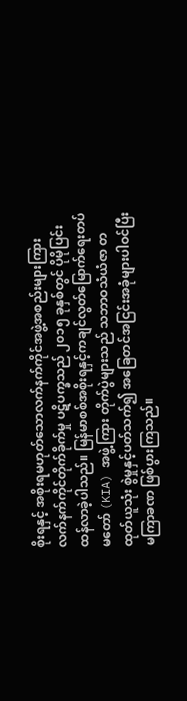စိုးရနှင့် အစိုးရမဟုတ်သောလက်နက်ကိုင်အဖွဲ့အစည်းများကြား လက်နက်ကိုင်တိုက်ခိုက်မှု ပဋိပက္ခသည် ၂၀၁၅ ခုနှစ်တွင် ပိုမိုပြင်းထန်လာခဲ့ပါသည်။ မြန်မာစစ်အစိုးရနှင့်ကချင်လွတ်မြောက်ရေးတပ်မတော် (KIA) အဖွဲ့ကြား တိုက်ပွဲများသည် သဘာဝသံယံဇာ တထုတ်ယူသုံး စွဲမှုနှင့်ပတ်သက်၍ အခြေတင်အငြင်းအခုံများပါဝင်ပြီး မကြာခဏ ဖြစ်ပွားကြသည်။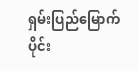ရှမ်းပြည်မြောက်ပိုင်း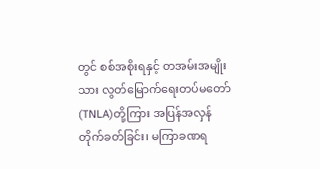တွင် စစ်အစိုးရနှင့် တအမ်းအမျိုးသား လွတ်မြောက်ရေးတပ်မတော်(TNLA)တို့ကြား အပြန်အလှန် တိုက်ခတ်ခြင်း၊ မကြာခဏရ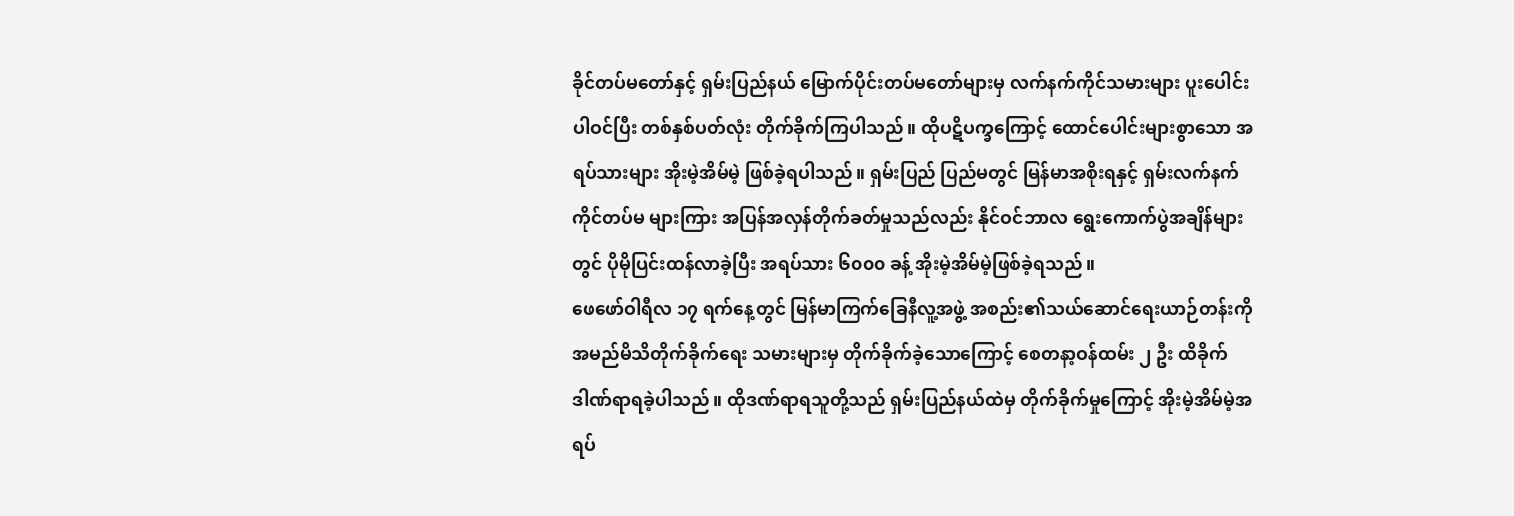ခိုင်တပ်မတော်နှင့် ရှမ်းပြည်နယ် မြောက်ပိုင်းတပ်မတော်များမှ လက်နက်ကိုင်သမားများ ပူးပေါင်းပါဝင်ပြီး တစ်နှစ်ပတ်လုံး တိုက်ခိုက်ကြပါသည်။ ထိုပဋိပက္ခကြောင့် ထောင်ပေါင်းများစွာသော အရပ်သားများ အိုးမဲ့အိမ်မဲ့ ဖြစ်ခဲ့ရပါသည်။ ရှမ်းပြည် ပြည်မတွင် မြန်မာအစိုးရနှင့် ရှမ်းလက်နက်ကိုင်တပ်မ များကြား အပြန်အလှန်တိုက်ခတ်မှုသည်လည်း နိုင်ဝင်ဘာလ ရွေးကောက်ပွဲအချိန်များတွင် ပိုမိုပြင်းထန်လာခဲ့ပြီး အရပ်သား ၆၀၀၀ ခန့် အိုးမဲ့အိမ်မဲ့ဖြစ်ခဲ့ရသည်။
ဖေဖော်ဝါရီလ ၁၇ ရက်နေ့တွင် မြန်မာကြက်ခြေနီလူ့အဖွဲ့ အစည်း၏သယ်ဆောင်ရေးယာဉ်တန်းကို အမည်မိသိတိုက်ခိုက်ရေး သမားများမှ တိုက်ခိုက်ခဲ့သောကြောင့် စေတနာ့ဝန်ထမ်း ၂ ဦး ထိခိုက်ဒါဏ်ရာရခဲ့ပါသည်။ ထိုဒဏ်ရာရသူတို့သည် ရှမ်းပြည်နယ်ထဲမှ တိုက်ခိုက်မှုကြောင့် အိုးမဲ့အိမ်မဲ့အရပ်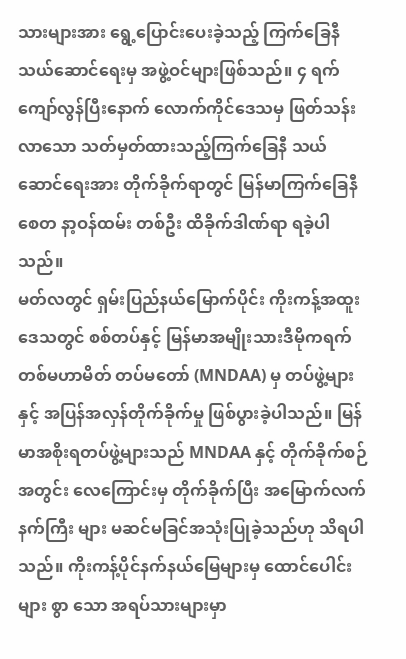သားများအား ရွေ့ပြောင်းပေးခဲ့သည့် ကြက်ခြေနီသယ်ဆောင်ရေးမှ အဖွဲ့ဝင်များဖြစ်သည်။ ၄ ရက်ကျော်လွန်ပြီးနောက် လောက်ကိုင်ဒေသမှ ဖြတ်သန်းလာသော သတ်မှတ်ထားသည့်ကြက်ခြေနီ သယ်ဆောင်ရေးအား တိုက်ခိုက်ရာတွင် မြန်မာကြက်ခြေနီစေတ နာ့ဝန်ထမ်း တစ်ဦး ထိခိုက်ဒါဏ်ရာ ရခဲ့ပါသည်။
မတ်လတွင် ရှမ်းပြည်နယ်မြောက်ပိုင်း ကိုးကန့်အထူးဒေသတွင် စစ်တပ်နှင့် မြန်မာအမျိုးသားဒီမိုကရက်တစ်မဟာမိတ် တပ်မတော် (MNDAA) မှ တပ်ဖွဲ့များနှင့် အပြန်အလှန်တိုက်ခိုက်မှု ဖြစ်ပွားခဲ့ပါသည်။ မြန်မာအစိုးရတပ်ဖွဲ့များသည် MNDAA နှင့် တိုက်ခိုက်စဉ် အတွင်း လေကြောင်းမှ တိုက်ခိုက်ပြီး အမြောက်လက်နက်ကြီး များ မဆင်မခြင်အသုံးပြုခဲ့သည်ဟု သိရပါသည်။ ကိုးကန့်ပိုင်နက်နယ်မြေများမှ ထောင်ပေါင်းများ စွာ သော အရပ်သားများမှာ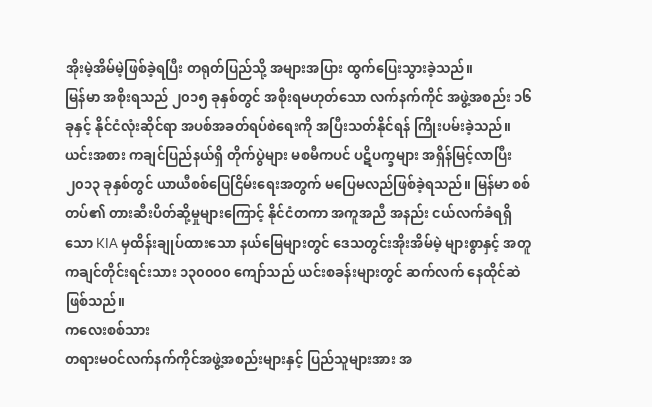အိုးမဲ့အိမ်မဲ့ဖြစ်ခဲ့ရပြီး တရုတ်ပြည်သို့ အများအပြား ထွက်ပြေးသွားခဲ့သည်။
မြန်မာ အစိုးရသည် ၂၀၁၅ ခုနှစ်တွင် အစိုးရမဟုတ်သော လက်နက်ကိုင် အဖွဲ့အစည်း ၁၆ ခုနှင့် နိုင်ငံလုံးဆိုင်ရာ အပစ်အခတ်ရပ်စဲရေးကို အပြီးသတ်နိုင်ရန် ကြိုးပမ်းခဲ့သည်။ ယင်းအစား ကချင်ပြည်နယ်ရှိ တိုက်ပွဲများ မစမီကပင် ပဋိပက္ခများ အရှိန်မြင့်လာပြီး ၂၀၁၃ ခုနှစ်တွင် ယာယီစစ်ပြေငြိမ်းရေးအတွက် မပြေမလည်ဖြစ်ခဲ့ရသည်။ မြန်မာ စစ်တပ်၏ တားဆီးပိတ်ဆို့မှုများကြောင့် နိုင်ငံတကာ အကူအညီ အနည်း ငယ်လက်ခံရရှိသော KIA မှထိန်းချုပ်ထားသော နယ်မြေများတွင် ဒေသတွင်းအိုးအိမ်မဲ့ များစွာနှင့် အတူ ကချင်တိုင်းရင်းသား ၁၃၀၀၀၀ ကျော်သည် ယင်းစခန်းများတွင် ဆက်လက် နေထိုင်ဆဲဖြစ်သည်။
ကလေးစစ်သား
တရားမဝင်လက်နက်ကိုင်အဖွဲ့အစည်းများနှင့် ပြည်သူများအား အ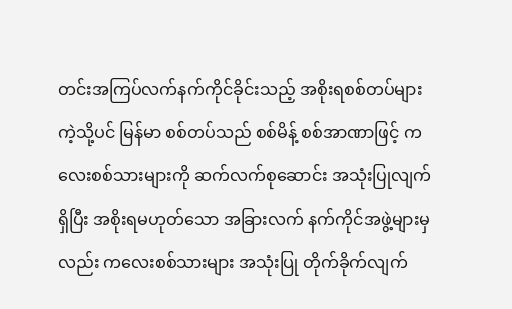တင်းအကြပ်လက်နက်ကိုင်ခိုင်းသည့် အစိုးရစစ်တပ်များကဲ့သို့ပင် မြန်မာ စစ်တပ်သည် စစ်မိန့် စစ်အာဏာဖြင့် ကလေးစစ်သားများကို ဆက်လက်စုဆောင်း အသုံးပြုလျက်ရှိပြီး အစိုးရမဟုတ်သော အခြားလက် နက်ကိုင်အဖွဲ့များမှလည်း ကလေးစစ်သားများ အသုံးပြု တိုက်ခိုက်လျက်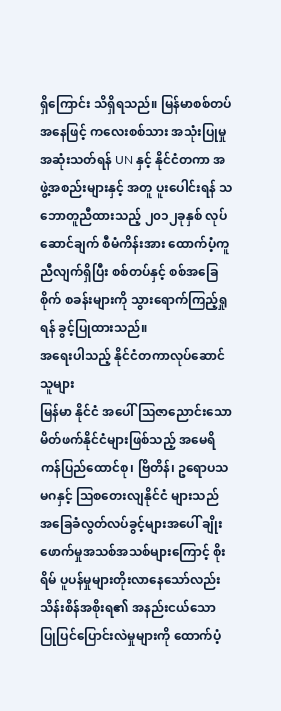ရှိကြောင်း သိရှိရသည်။ မြန်မာစစ်တပ်အနေဖြင့် ကလေးစစ်သား အသုံးပြုမှု အဆုံးသတ်ရန် UN နှင့် နိုင်ငံတကာ အဖွဲ့အစည်းများနှင့် အတူ ပူးပေါင်းရန် သဘောတူညီထားသည့် ၂၀၁၂ခုနှစ် လုပ်ဆောင်ချက် စီမံကိန်းအား ထောက်ပံ့ကူညီလျက်ရှိပြီး စစ်တပ်နှင့် စစ်အခြေစိုက် စခန်းများကို သွားရောက်ကြည့်ရှုရန် ခွင့်ပြုထားသည်။
အရေးပါသည့် နိုင်ငံတကာလုပ်ဆောင်သူများ
မြန်မာ နိုင်ငံ အပေါ် သြဇာညောင်းသော မိတ်ဖက်နိုင်ငံများဖြစ်သည့် အမေရိကန်ပြည်ထောင်စု၊ ဗြိတိန်၊ ဥရောပသမဂနှင့် သြစတေးလျနိုင်ငံ များသည် အခြေခံလွတ်လပ်ခွင့်များအပေါ် ချိုးဖောက်မှုအသစ်အသစ်များကြောင့် စိုးရိမ် ပူပန်မှုများတိုးလာနေသော်လည်း သိန်းစိန်အစိုးရ၏ အနည်းငယ်သော ပြုပြင်ပြောင်းလဲမှုများကို ထောက်ပံ့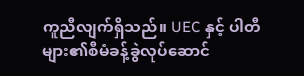ကူညီလျက်ရှိသည်။ UEC နှင့် ပါတီများ၏စီမံခန့်ခွဲလုပ်ဆောင်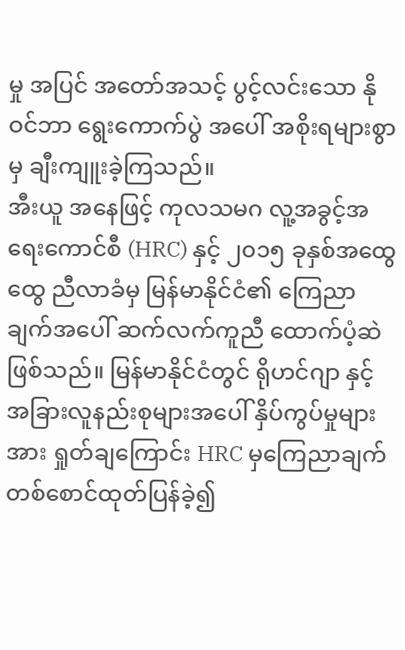မှု အပြင် အတော်အသင့် ပွင့်လင်းသော နိုဝင်ဘာ ရွေးကောက်ပွဲ အပေါ် အစိုးရများစွာမှ ချီးကျူးခဲ့ကြသည်။
အီးယူ အနေဖြင့် ကုလသမဂ လူ့အခွင့်အရေးကောင်စီ (HRC) နှင့် ၂၀၁၅ ခုနှစ်အထွေထွေ ညီလာခံမှ မြန်မာနိုင်ငံ၏ ကြေညာချက်အပေါ် ဆက်လက်ကူညီ ထောက်ပံ့ဆဲဖြစ်သည်။ မြန်မာနိုင်ငံတွင် ရိုဟင်ဂျာ နှင့် အခြားလူနည်းစုများအပေါ် နှိပ်ကွပ်မှုများအား ရှုတ်ချကြောင်း HRC မှကြေညာချက် တစ်စောင်ထုတ်ပြန်ခဲ့၍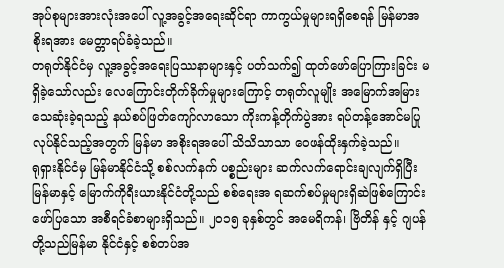အုပ်စုများအားလုံးအပေါ် လူ့အခွင့်အရေးဆိုင်ရာ ကာကွယ်မှုများရရှိစေရန် မြန်မာအစိုးရအား မေတ္တာရပ်ခံခဲ့သည်။
တရုတ်နိုင်ငံမှ လူ့အခွင့်အရေးပြဿနာများနှင့် ပတ်သက်၍ ထုတ်ဖော်ပြောကြားခြင်း မရှိခဲ့သော်လည်း လေကြောင်းတိုက်ခိုက်မှုများကြောင့် တရုတ်လူမျိုး အမြောက်အမြားသေဆုံးခဲ့ရသည့် နယ်စပ်ဖြတ်ကျော်လာသော ကိုးကန့်တိုက်ပွဲအား ရပ်တန့်အောင်မပြုလုပ်နိုင်သည့်အတွက် မြန်မာ အစိုးရအပေါ် သိသိသာသာ ဝေဖန်ထိုးနှက်ခဲ့သည်။
ရုရှားနိုင်ငံမှ မြန်မာနိုင်ငံသို့ စစ်လက်နက် ပစ္စည်းများ ဆက်လက်ရောင်းချလျက်ရှိပြီး မြန်မာနှင့် မြောက်ကိုရီးယားနိုင်ငံတို့သည် စစ်ရေးအ ရဆက်စပ်မှုများရှိဆဲဖြစ်ကြောင်း ဖော်ပြသော အစီရင်ခံစာများရှိသည်။ ၂၀၁၅ ခုနှစ်တွင် အမေရိကန်၊ ဗြိတိန် နှင့် ဂျပန် တို့သည်မြန်မာ နိုင်ငံနှင့် စစ်တပ်အ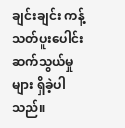ချင်းချင်း ကန့်သတ်ပူးပေါင်း ဆက်သွယ်မှုများ ရှိခဲ့ပါသည်။